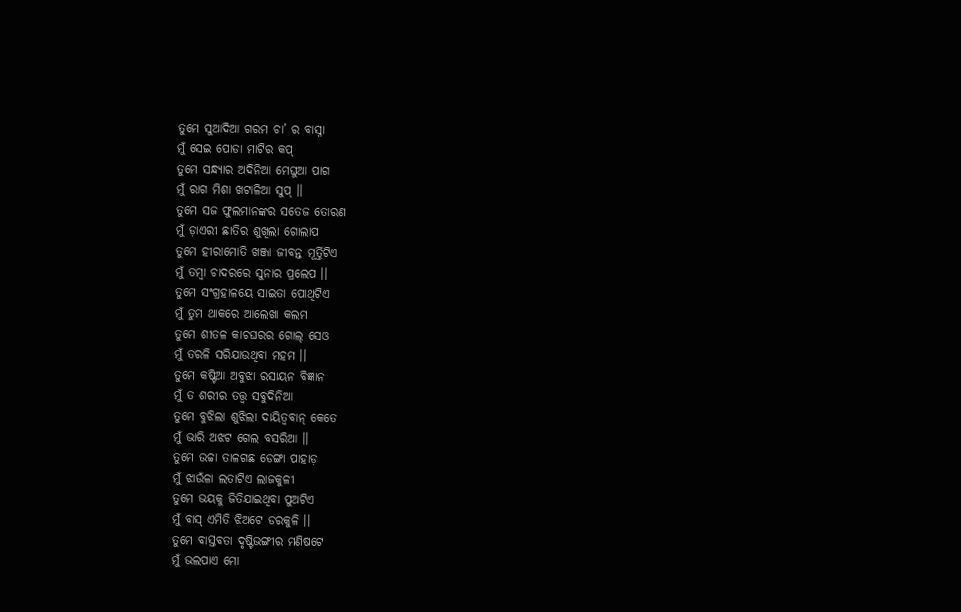ତୁମେ ସୁଆଦିଆ ଗରମ ଚା’ ର ବାସ୍ନା
ମୁଁ ସେଇ ପୋଡା ମାଟିର କପ୍
ତୁମେ ସନ୍ଧ୍ୟାର ଅଦିନିଆ ମେଘୁଆ ପାଗ
ମୁଁ ରାଗ ମିଶା ଖଟାଳିଆ ସୁପ୍ ।।
ତୁମେ ସଜ ଫୁଲମାନଙ୍କର ସତେଜ ତୋରଣ
ମୁଁ ଡ଼ାଏରୀ ଛାତିର ଶୁଖିଲା ଗୋଲାପ
ତୁମେ ହୀରାମୋତି ଖଞ୍ଜା ଜୀବନ୍ତ ମୂର୍ତ୍ତିଟିଏ
ମୁଁ ତମ୍ବା ଚାଦରରେ ସୁନାର ପ୍ରଲେପ ।।
ତୁମେ ସଂଗ୍ରହାଳୟେ ସାଇତା ପୋଥିଟିଏ
ମୁଁ ତୁମ ଥାକରେ ଆଲେଖା କଲମ
ତୁମେ ଶୀତଳ କାଚଘରର ଗୋଲ୍ ସେଓ
ମୁଁ ତରଳି ସରିଯାଉଥିବା ମହମ ।।
ତୁମେ କଷ୍ଟିଆ ଅବୁଝା ରସାୟନ ବିଜ୍ଞାନ
ମୁଁ ତ ଶରୀର ତତ୍ତ୍ଵ ସବୁଦିନିଆ
ତୁମେ ବୁଝିଲା ଶୁଝିଲା ଦାୟିତ୍ଵବାନ୍ କେତେ
ମୁଁ ଭାରି ଅଝଟ ଗେଲ ବସରିଆ ।।
ତୁମେ ଉଚ୍ଚା ତାଳଗଛ ଡେଙ୍ଗା ପାହାଡ଼
ମୁଁ ଝାଉଁଳା ଲତାଟିଏ ଲାଜକୁଳୀ
ତୁମେ ଭୟକୁ ଜିତିଯାଇଥିବା ପୁଅଟିଏ
ମୁଁ ବାସ୍ ଏମିତି ଝିଅଟେ ଡରକୁଳି ।।
ତୁମେ ବାସ୍ତବତା ଦୃଷ୍ଟିଭଙ୍ଗୀର ମଣିଷଟେ
ମୁଁ ଭଲପାଏ ମୋ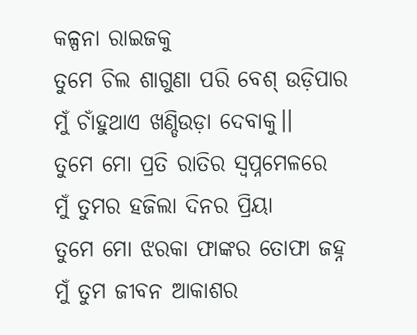କଳ୍ପନା ରାଇଜକୁ
ତୁମେ ଚିଲ ଶାଗୁଣା ପରି ବେଶ୍ ଉଡ଼ିପାର
ମୁଁ ଚାଁହୁଥାଏ ଖଣ୍ଡିଉଡ଼ା ଦେବାକୁ।।
ତୁମେ ମୋ ପ୍ରତି ରାତିର ସ୍ବପ୍ନମେଳରେ
ମୁଁ ତୁମର ହଜିଲା ଦିନର ପ୍ରିୟା
ତୁମେ ମୋ ଝରକା ଫାଙ୍କର ତୋଫା ଜହ୍ନ
ମୁଁ ତୁମ ଜୀବନ ଆକାଶର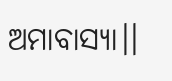ଅମାବାସ୍ୟା।।